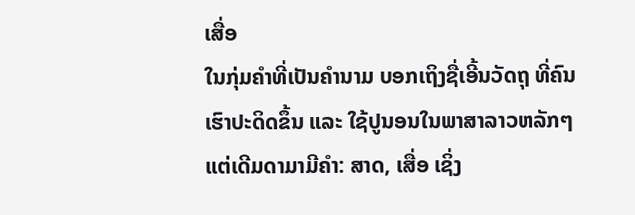ເສື່ອ
ໃນກຸ່ມຄຳທີ່ເປັນຄຳນາມ ບອກເຖິງຊື່ເອີ້ນວັດຖຸ ທີ່ຄົນເຮົາປະດິດຂຶ້ນ ແລະ ໃຊ້ປູນອນໃນພາສາລາວຫລັກໆ ແຕ່ເດີມດາມາມີຄຳ: ສາດ, ເສື່ອ ເຊິ່ງ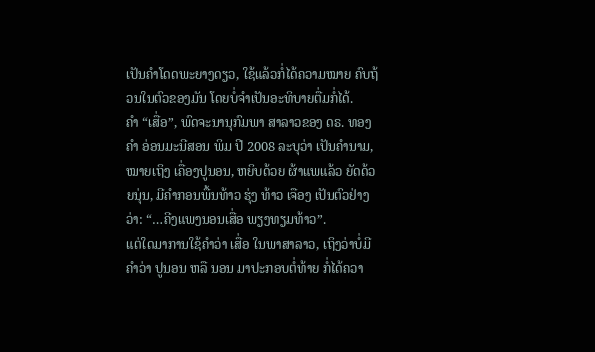ເປັນຄຳໂດດພະຍາງດຽວ, ໃຊ້ແລ້ວກໍ່ໄດ້ຄວາມໝາຍ ຄົບຖ້ວນໃນຕົວຂອງມັນ ໂດຍບໍ່ຈຳເປັນອະທິບາຍຕື່ມກໍ່ໄດ້.
ຄຳ “ເສື່ອ”, ພົດຈະນານຸກົມພາ ສາລາວຂອງ ດຣ. ທອງຄຳ ອ່ອນມະນີສອນ ພິມ ປີ 2008 ລະບຸວ່າ ເປັນຄຳນາມ, ໝາຍເຖິງ ເຄື່ອງປູນອນ, ຫຍິບດ້ວຍ ຜ້າແພແລ້ວ ຍັດດ້ວຍນຸ່ນ, ມີຄຳກອນພື້ນທ້າວ ຮຸ່ງ ທ້າວ ເຈືອງ ເປັນຕົວຢ່າງວ່າ: “…ຄີງແພງນອນເສື່ອ ພຽງທຽມທ້າວ”.
ແຕ່ໃດມາການໃຊ້ຄຳວ່າ ເສື່ອ ໃນພາສາລາວ, ເຖິງວ່າບໍ່ມີຄຳວ່າ ປູນອນ ຫລື ນອນ ມາປະກອບຕໍ່ທ້າຍ ກໍ່ໄດ້ຄວາ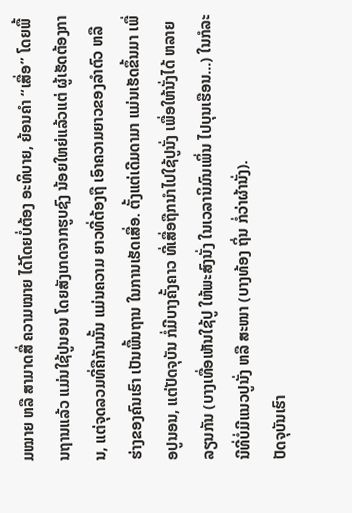ມໝາຍ ຫລື ສາມາດສື່ ຄວາມໝາຍ ໄດ້ໂດຍບໍ່ຕ້ອງ ອະທິບາຍ, ຍ້ອນຄຳ “ເສື່ອ” ໂດຍພື້ນຖານແລ້ວ ແມ່ນໃຊ້ປູນອນ ໂດຍສັງເກດຈາກຮູບຊົງ ນ້ອຍໃຫຍ່ແລ້ວແຕ່ ຜູ້ເຮັດຕ້ອງການ, ແຕ່ຈຸດລວມທີ່ຄືກັນນັ້ນ ແມ່ນຄວາມ ຍາວທີ່ຕ້ອງຖື ເອົາຄວາມຍາວຂອງລຳຕົວ ຫລື ຮ່າງຂອງຄົນເຮົາ ເປັນພື້ນຖານ ໃນການເຮັດເສື່ອ. ຕັ້ງແຕ່ເດີມດາມາ ແມ່ນເຮັດຂຶ້ນມາ ເພື່ອປູນອນ, ແຕ່ປັດຈຸບັນ ກໍ່ມີບາງຄັ້ງຄາວ ທີ່ເສື່ອຖືກນຳໄປໃຊ້ປູນັ່ງ ເພື່ອໃຫ້ນັ່ງໄດ້ ຫລາຍລຽນກັນ (ບາງເທື່ອເຫັນໃຊ້ປູ ໃຫ້ພະສົງນັ່ງ ໃນເວລານິມົນເພິ່ນ ໄປບຸນເຮືອນ...) ໃນກໍລະນີທີ່ບໍ່ມີແນວປູນັ່ງ ຫລື ສະໜາ (ບາງທ້ອງ ຖິ່ນ ກໍ່ວ່າຜ້ານັ່ງ).
ປັດຈຸບັນເຮົາ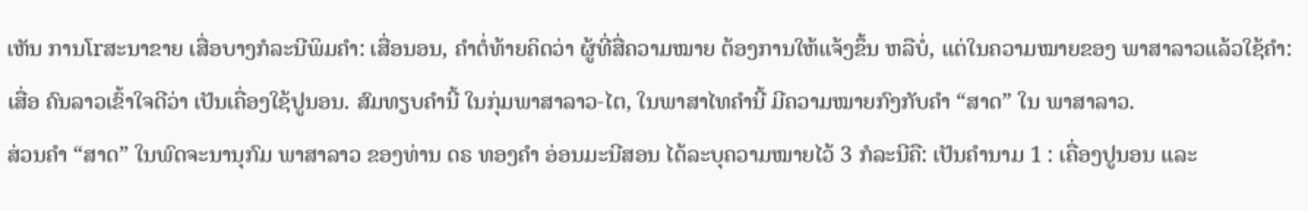ເຫັນ ການໂrສະນາຂາຍ ເສື່ອບາງກໍລະນີພິມຄຳ: ເສື່ອນອນ, ຄຳຕໍ່ທ້າຍຄິດວ່າ ຜູ້ທີ່ສື່ຄວາມໝາຍ ຕ້ອງການໃຫ້ແຈ້ງຂຶ້ນ ຫລືບໍ່, ແຕ່ໃນຄວາມໝາຍຂອງ ພາສາລາວແລ້ວໃຊ້ຄຳ: ເສື່ອ ຄົນລາວເຂົ້າໃຈດີວ່າ ເປັນເຄື່ອງໃຊ້ປູນອນ. ສົມທຽບຄຳນີ້ ໃນກຸ່ມພາສາລາວ-ໄຕ, ໃນພາສາໄທຄຳນີ້ ມີຄວາມໝາຍກົງກັບຄຳ “ສາດ” ໃນ ພາສາລາວ.
ສ່ວນຄຳ “ສາດ” ໃນພົດຈະນານຸກົມ ພາສາລາວ ຂອງທ່ານ ດຣ ທອງຄຳ ອ່ອນມະນີສອນ ໄດ້ລະບຸຄວາມໝາຍໄວ້ 3 ກໍລະນີຄື: ເປັນຄຳນາມ 1 : ເຄື່ອງປູນອນ ແລະ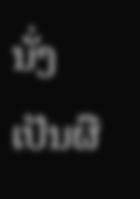ນັ່ງ ເປັນຜື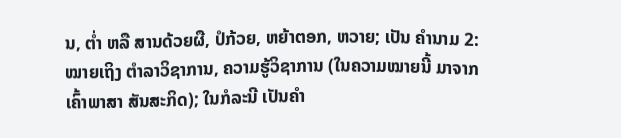ນ, ຕໍ່າ ຫລື ສານດ້ວຍຜື, ປໍກ້ວຍ, ຫຍ້າຕອກ, ຫວາຍ; ເປັນ ຄຳນາມ 2: ໝາຍເຖິງ ຕຳລາວິຊາການ, ຄວາມຮູ້ວິຊາການ (ໃນຄວາມໝາຍນີ້ ມາຈາກເຄົ້າພາສາ ສັນສະກິດ); ໃນກໍລະນີ ເປັນຄຳ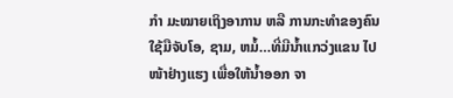ກຳ ມະໝາຍເຖິງອາການ ຫລື ການກະທຳຂອງຄົນ ໃຊ້ມືຈັບໂອ, ຊາມ, ຫມໍ້…ທີ່ມີນ້ຳແກວ່ງແຂນ ໄປໜ້າຢ່າງແຮງ ເພື່ອໃຫ້ນ້ຳອອກ ຈາ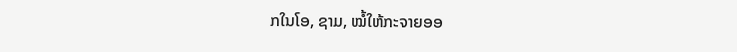ກໃນໂອ, ຊາມ, ໝໍ້ໃຫ້ກະຈາຍອອ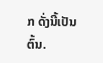ກ ດັ່ງນີ້ເປັນຕົ້ນ.